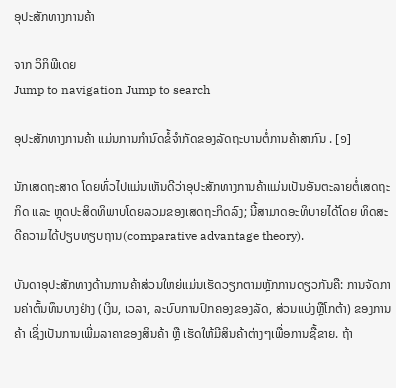ອຸປະສັກທາງການຄ້າ

ຈາກ ວິກິພີເດຍ
Jump to navigation Jump to search

ອຸປະສັກທາງການຄ້າ ແມ່ນການກຳນົດຂໍ້ຈໍາກັດຂອງລັດຖະບານຕໍ່ການຄ້າສາກົນ . [໑]

ນັກເສດຖະສາດ ໂດຍທົ່ວໄປແມ່ນເຫັນດີວ່າອຸປະສັກທາງການຄ້າແມ່ນເປັນອັນຕະລາຍຕໍ່ເສດຖະກິດ ແລະ ຫຼຸດປະສິດທິພາບໂດຍລວມຂອງເສດຖະກິດລົງ; ນີ້ສາມາດອະທິບາຍໄດ້ໂດຍ ທິດສະດີຄວາມໄດ້ປຽບທຽບຖານ(comparative advantage theory).

ບັນດາອຸປະສັກທາງດ້ານການຄ້າສ່ວນໃຫຍ່ແມ່ນເຮັດວຽກຕາມຫຼັກການດຽວກັນຄື: ການຈັດການຄ່າຕົ້ນທຶນບາງຢ່າງ (ເງິນ, ເວລາ, ລະບົບການປົກຄອງຂອງລັດ, ສ່ວນແບ່ງຫຼືໂກຕ້າ) ຂອງການຄ້າ ເຊິ່ງເປັນການເພີ່ມລາຄາຂອງສິນຄ້າ ຫຼື ເຮັດໃຫ້ມີສິນຄ້າຕ່າງໆເພື່ອການຊື້ຂາຍ. ຖ້າ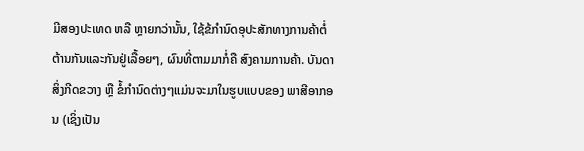ມີສອງປະເທດ ຫລື ຫຼາຍກວ່ານັ້ນ, ໃຊ້ຂ້ກຳນົດອຸປະສັກທາງການຄ້າຕໍ່ຕ້ານກັນແລະກັນຢູ່ເລື້ອຍໆ, ຜົນທີ່ຕາມມາກໍ່ຄື ສົງຄາມການຄ້າ. ບັນດາສິ່ງກີດຂວາງ ຫຼື ຂໍ້ກຳນົດຕ່າງໆແມ່ນຈະມາໃນຮູບແບບຂອງ ພາສີອາກອນ (ເຊິ່ງເປັນ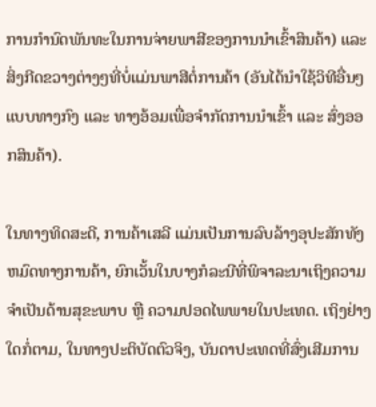ການກຳນົດພັນທະໃນການຈ່າຍພາສີຂອງການນໍາເຂົ້າສິນຄ້າ) ແລະ ສິ່ງກີດຂວາງຕ່າງໆທີ່ບໍ່ແມ່ນພາສີຕໍ່ການຄ້າ (ອັນໄດ້ນໍາໃຊ້ວິທີອື່ນໆແບບທາງກົງ ແລະ ທາງອ້ອມເພື່ອຈໍາກັດການນໍາເຂົ້າ ແລະ ສົ່ງອອກສິນຄ້າ).

ໃນທາງທິດສະດີ, ການຄ້າເສລີ ແມ່ນເປັນການລົບລ້າງອຸປະສັກທັງຫມົດທາງການຄ້າ, ຍົກເວັ້ນໃນບາງກໍລະນີທີ່ພິຈາລະນາເຖິງຄວາມຈໍາເປັນດ້ານສຸຂະພາບ ຫຼື ຄວາມປອດໄພພາຍໃນປະເທດ. ເຖິງຢ່າງໃດກໍ່ຕາມ, ໃນທາງປະຕິບັດຕົວຈິງ, ບັນດາປະເທດທີ່ສົ່ງເສີມການ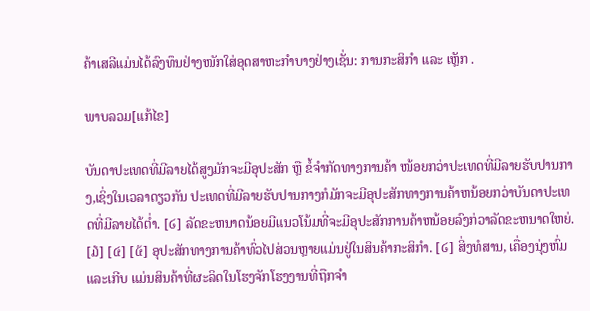ຄ້າເສລີແມ່ນໄດ້ລົງທຶນຢ່າງໜັກໃສ່ອຸດສາຫະກໍາບາງຢ່າງເຊັ່ນ: ການກະສິກໍາ ແລະ ເຫຼັກ .

ພາບລວມ[ແກ້ໄຂ]

ບັນດາປະເທດທີ່ມີລາຍໄດ້ສູງມັກຈະມີອຸປະສັກ ຫຼື ຂໍ້ຈຳກັດທາງການຄ້າ ໜ້ອຍກວ່າປະເທດທີ່ມີລາຍຮັບປານກາງ,ເຊິ່ງໃນເວລາດຽວກັນ ປະເທດທີ່ມີລາຍຮັບປານກາງກໍມັກຈະມີອຸປະສັກທາງການຄ້າຫນ້ອຍກວ່າບັນດາປະເທດທີ່ມີລາຍໄດ້ຕ່ຳ. [໒] ລັດຂະຫນາດນ້ອຍມີແນວໂນ້ມທີ່ຈະມີອຸປະສັກການຄ້າຫນ້ອຍລົງກ່ວາລັດຂະຫນາດໃຫຍ່. [໓] [໔] [໕] ອຸປະສັກທາງການຄ້າທົ່ວໄປສ່ວນຫຼາຍແມ່ນຢູ່ໃນສິນຄ້າກະສິກໍາ. [໒] ສິ່ງທໍສານ, ເຄື່ອງນຸ່ງຫົ່ມແລະເກີບ ແມ່ນສິນຄ້າທີ່ຜະລິດໃນໂຮງຈັກໂຮງງານທີ່ຖືກຈຳ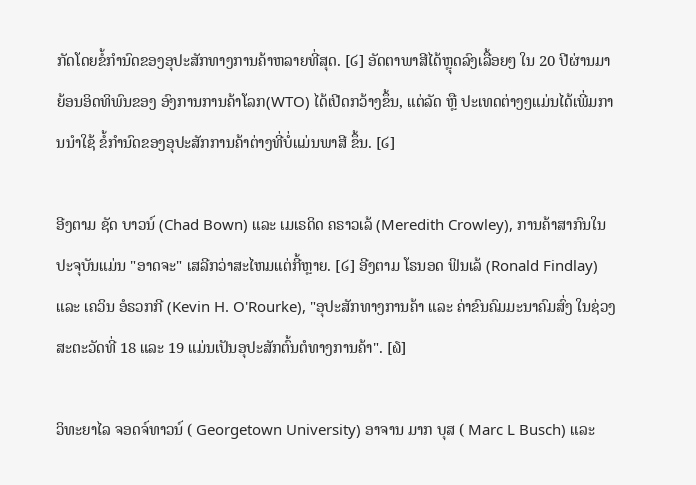ກັດໂດຍຂໍ້ກຳນົດຂອງອຸປະສັກທາງການຄ້າຫລາຍທີ່ສຸດ. [໒] ອັດຕາພາສີໄດ້ຫຼຸດລົງເລື້ອຍໆ ໃນ 20 ປີຜ່ານມາຍ້ອນອິດທິພົນຂອງ ອົງການການຄ້າໂລກ(WTO) ໄດ້ເປີດກວ້າງຂຶ້ນ, ແຕ່ລັດ ຫຼື ປະເທດຕ່າງໆແມ່ນໄດ້ເພີ່ມການນໍາໃຊ້ ຂໍ້ກຳນົດຂອງອຸປະສັກການຄ້າຕ່າງທີ່ບໍ່ແມ່ນພາສີ ຂຶ້ນ. [໒]

ອີງຕາມ ຊັດ ບາວນ໌ (Chad Bown) ແລະ ເມເຣດິດ ຄຣາວເລ້ (Meredith Crowley), ການຄ້າສາກົນໃນປະຈຸບັນແມ່ນ "ອາດຈະ" ເສລີກວ່າສະໄຫມແຕ່ກີ້ຫຼາຍ. [໒] ອີງຕາມ ໂຣນອດ ຟິນເລ້ (Ronald Findlay) ແລະ ເຄວິນ ອໍຣວກກີ (Kevin H. O'Rourke), "ອຸປະສັກທາງການຄ້າ ແລະ ຄ່າຂົນຄົມມະນາຄົມສົ່ງ ໃນຊ່ວງ ສະຕະວັດທີ່ 18 ແລະ 19 ແມ່ນເປັນອຸປະສັກຕົ້ນຕໍທາງການຄ້າ". [໖]

ວິທະຍາໄລ ຈອດຈ໌ທາວນ໌ ( Georgetown University) ອາຈານ ມາກ ບຸສ ( Marc L Busch) ແລະ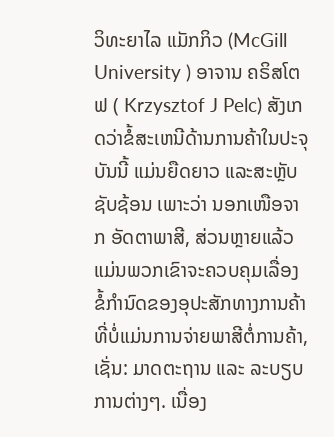ວິທະຍາໄລ ແມັກກິວ (McGill University ) ອາຈານ ຄຣິສໂຕຟ ( Krzysztof J Pelc) ສັງເກດວ່າຂໍ້ສະເຫນີດ້ານການຄ້າໃນປະຈຸບັນນີ້ ແມ່ນຍືດຍາວ ແລະສະຫຼັບຊັບຊ້ອນ ເພາະວ່າ ນອກເໜືອຈາກ ອັດຕາພາສີ, ສ່ວນຫຼາຍແລ້ວແມ່ນພວກເຂົາຈະຄວບຄຸມເລື່ອງ ຂໍ້ກຳນົດຂອງອຸປະສັກທາງການຄ້າທີ່ບໍ່ແມ່ນການຈ່າຍພາສີຕໍ່ການຄ້າ, ເຊັ່ນ: ມາດຕະຖານ ແລະ ລະບຽບການຕ່າງໆ. ເນື່ອງ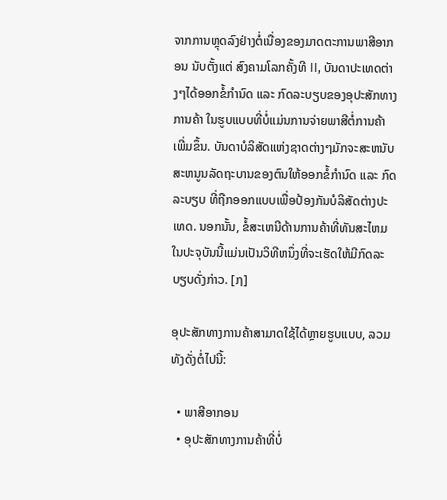ຈາກການຫຼຸດລົງຢ່າງຕໍ່ເນື່ອງຂອງມາດຕະການພາສີອາກອນ ນັບຕັ້ງແຕ່ ສົງຄາມໂລກຄັ້ງທີ II, ບັນດາປະເທດຕ່າງໆໄດ້ອອກຂໍ້ກຳນົດ ແລະ ກົດລະບຽບຂອງອຸປະສັກທາງການຄ້າ ໃນຮູບແບບທີ່ບໍ່ແມ່ນການຈ່າຍພາສີຕໍ່ການຄ້າ ເພີ່ມຂຶ້ນ. ບັນດາບໍລິສັດແຫ່ງຊາດຕ່າງໆມັກຈະສະຫນັບສະຫນູນລັດຖະບານຂອງຕົນໃຫ້ອອກຂໍ້ກໍານົດ ແລະ ກົດລະບຽບ ທີ່ຖືກອອກແບບເພື່ອປ້ອງກັນບໍລິສັດຕ່າງປະເທດ. ນອກນັ້ນ, ຂໍ້ສະເຫນີດ້ານການຄ້າທີ່ທັນສະໄຫມໃນປະຈຸບັນນີ້ແມ່ນເປັນວິທີຫນຶ່ງທີ່ຈະເຮັດໃຫ້ມີກົດລະບຽບດັ່ງກ່າວ. [໗]

ອຸປະສັກທາງການຄ້າສາມາດໃຊ້ໄດ້ຫຼາຍຮູບແບບ, ລວມທັງດັ່ງຕໍ່ໄປນີ້:

  • ພາສີອາກອນ
  • ອຸປະສັກທາງການຄ້າທີ່ບໍ່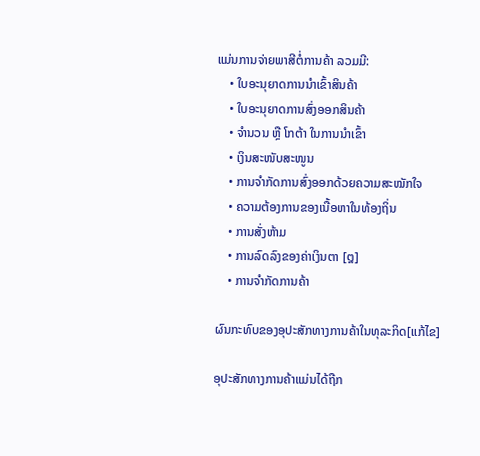ແມ່ນການຈ່າຍພາສີຕໍ່ການຄ້າ ລວມມີ:
    • ໃບອະນຸຍາດການນຳເຂົ້າສິນຄ້າ
    • ໃບອະນຸຍາດການສົ່ງອອກສິນຄ້າ
    • ຈຳນວນ ຫຼື ໂກຕ້າ ໃນການນໍາເຂົ້າ
    • ເງິນສະໜັບສະໜູນ
    • ການຈຳກັດການສົ່ງອອກດ້ວຍຄວາມສະໝັກໃຈ
    • ຄວາມຕ້ອງການຂອງເນື້ອຫາໃນທ້ອງຖິ່ນ
    • ການສັ່ງຫ້າມ
    • ການລົດລົງຂອງຄ່າເງິນຕາ [໘]
    • ການຈໍາກັດການຄ້າ

ຜົນກະທົບຂອງອຸປະສັກທາງການຄ້າໃນທຸລະກິດ[ແກ້ໄຂ]

ອຸປະສັກທາງການຄ້າແມ່ນໄດ້ຖືກ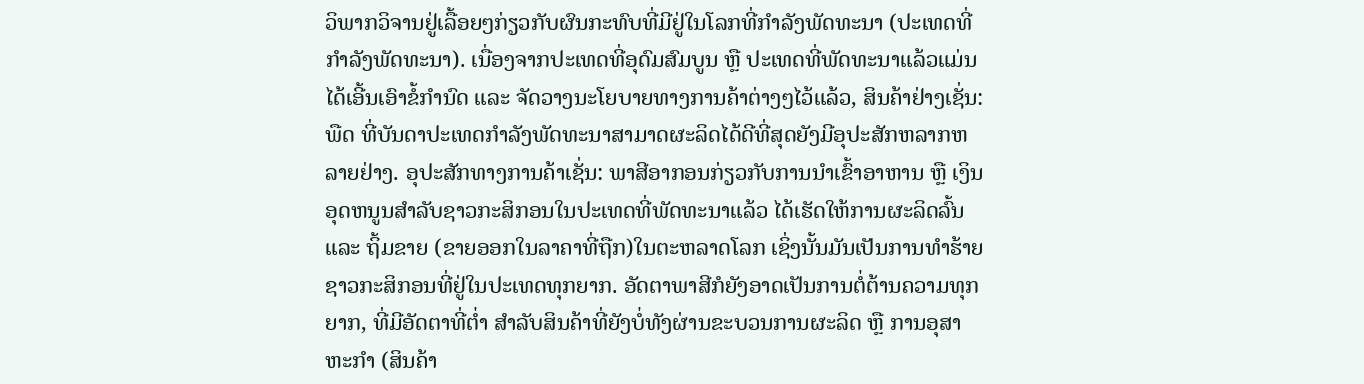ວິພາກວິຈານຢູ່ເລື້ອຍໆກ່ຽວກັບຜົນກະທົບທີ່ມີຢູ່ໃນໂລກທີ່ກໍາລັງພັດທະນາ (ປະເທດທີ່ກຳລັງພັດທະນາ). ເນື່ອງຈາກປະເທດທີ່ອຸດົມສົມບູນ ຫຼື ປະເທດທີ່ພັດທະນາແລ້ວແມ່ນໄດ້ເອີ້ນເອົາຂໍ້ກຳນົດ ແລະ ຈັດວາງນະໂຍບາຍທາງການຄ້າຕ່າງໆໄວ້ແລ້ວ, ສິນຄ້າຢ່າງເຊັ່ນ: ພືດ ທີ່ບັນດາປະເທດກໍາລັງພັດທະນາສາມາດຜະລິດໄດ້ດີທີ່ສຸດຍັງມີອຸປະສັກຫລາກຫລາຍຢ່າງ. ອຸປະສັກທາງການຄ້າເຊັ່ນ: ພາສີອາກອນກ່ຽວກັບການນໍາເຂົ້າອາຫານ ຫຼື ເງິນອຸດຫນູນສໍາລັບຊາວກະສິກອນໃນປະເທດທີ່ພັດທະນາແລ້ວ ໄດ້ເຮັດໃຫ້ການຜະລິດລົ້ນ ແລະ ຖິ້ມຂາຍ (ຂາຍອອກໃນລາຄາທີ່ຖືກ)ໃນຕະຫລາດໂລກ ເຊິ່ງນັ້ນມັນເປັນການທຳຮ້າຍຊາວກະສິກອນທີ່ຢູ່ໃນປະເທດທຸກຍາກ. ອັດຕາພາສີກໍຍັງອາດເປັນການຕໍ່ຕ້ານຄວາມທຸກຍາກ, ທີ່ມີອັດຕາທີ່ຕໍ່າ ສໍາລັບສິນຄ້າທີ່ຍັງບໍ່ທັງຜ່ານຂະບວນການຜະລິດ ຫຼື ການອຸສາຫະກຳ (ສິນຄ້າ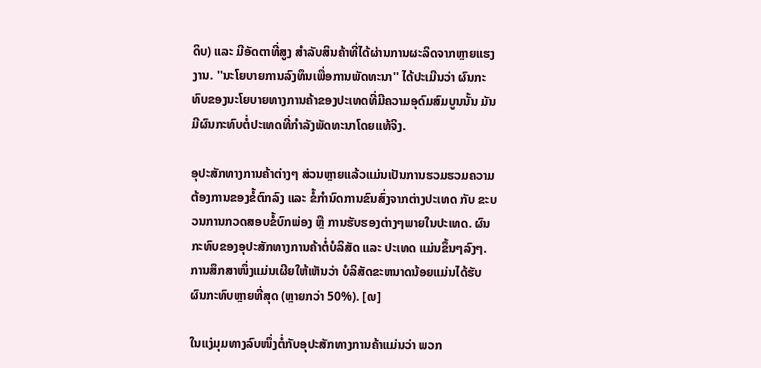ດິບ) ແລະ ມີອັດຕາທີ່ສູງ ສໍາລັບສິນຄ້າທີ່ໄດ້ຜ່ານການຜະລິດຈາກຫຼາຍແຮງງານ. ''ນະໂຍບາຍການລົງທຶນເພື່ອການພັດທະນາ'' ໄດ້ປະເມີນວ່າ ຜົນກະທົບຂອງນະໂຍບາຍທາງການຄ້າຂອງປະເທດທີ່ມີຄວາມອຸດົມສົມບູນນັ້ນ ມັນມີຜົນກະທົບຕໍ່ປະເທດທີ່ກໍາລັງພັດທະນາໂດຍແທ້ຈິງ.

ອຸປະສັກທາງການຄ້າຕ່າງໆ ສ່ວນຫຼາຍແລ້ວແມ່ນເປັນການຮວມຮວມຄວາມຕ້ອງການຂອງຂໍ້ຕົກລົງ ແລະ ຂໍ້ກຳນົດການຂົນສົ່ງຈາກຕ່າງປະເທດ ກັບ ຂະບວນການກວດສອບຂໍ້ບົກພ່ອງ ຫຼື ການຮັບຮອງຕ່າງໆພາຍໃນປະເທດ. ຜົນກະທົບຂອງອຸປະສັກທາງການຄ້າຕໍ່ບໍລິສັດ ແລະ ປະເທດ ແມ່ນຂຶ້ນໆລົງໆ. ການສຶກສາໜຶ່ງແມ່ນເຜີຍໃຫ້ເຫັນວ່າ ບໍລິສັດຂະຫນາດນ້ອຍແມ່ນໄດ້ຮັບຜົນກະທົບຫຼາຍທີ່ສຸດ (ຫຼາຍກວ່າ 50%). [໙]

ໃນແງ່ມຸມທາງລົບໜຶ່ງຕໍ່ກັບອຸປະສັກທາງການຄ້າແມ່ນວ່າ ພວກ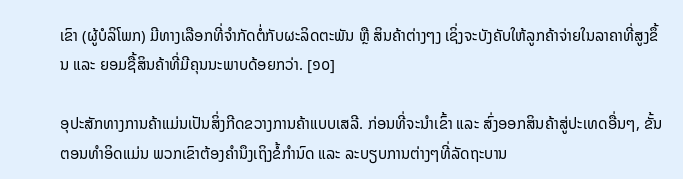ເຂົາ (ຜູ້ບໍລິໂພກ) ມີທາງເລືອກທີ່ຈໍາກັດຕໍ່ກັບຜະລິດຕະພັນ ຫຼື ສິນຄ້າຕ່າງໆງ ເຊິ່ງຈະບັງຄັບໃຫ້ລູກຄ້າຈ່າຍໃນລາຄາທີ່ສູງຂຶ້ນ ແລະ ຍອມຊື້ສິນຄ້າທີ່ມີຄຸນນະພາບດ້ອຍກວ່າ. [໑໐]

ອຸປະສັກທາງການຄ້າແມ່ນເປັນສິ່ງກີດຂວາງການຄ້າແບບເສລີ. ກ່ອນທີ່ຈະນຳເຂົ້າ ແລະ ສົ່ງອອກສິນຄ້າສູ່ປະເທດອື່ນໆ, ຂັ້ນຕອນທຳອິດແມ່ນ ພວກເຂົາຕ້ອງຄຳນຶງເຖິງຂໍ້ກຳນົດ ແລະ ລະບຽບການຕ່າງໆທີ່ລັດຖະບານ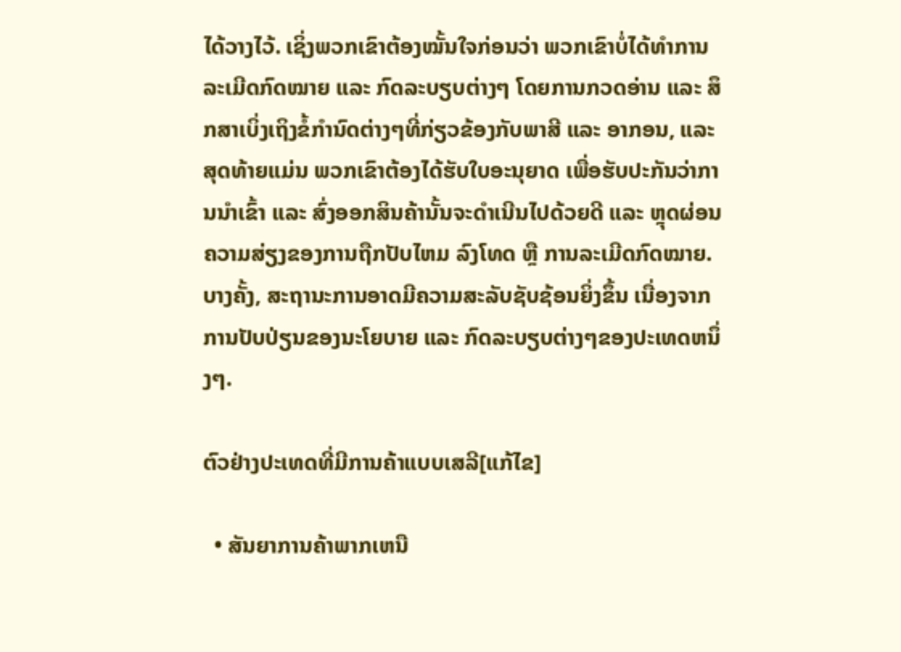ໄດ້ວາງໄວ້. ເຊິ່ງພວກເຂົາຕ້ອງໝັ້ນໃຈກ່ອນວ່າ ພວກເຂົາບໍ່ໄດ້ທຳການລະເມີດກົດໝາຍ ແລະ ກົດລະບຽບຕ່າງໆ ໂດຍການກວດອ່ານ ແລະ ສຶກສາເບິ່ງເຖິງຂໍ້ກຳນົດຕ່າງໆທີ່ກ່ຽວຂ້ອງກັບພາສີ ແລະ ອາກອນ, ແລະ ສຸດທ້າຍແມ່ນ ພວກເຂົາຕ້ອງໄດ້ຮັບໃບອະນຸຍາດ ເພື່ອຮັບປະກັນວ່າການນຳເຂົ້າ ແລະ ສົ່ງອອກສິນຄ້ານັ້ນຈະດຳເນີນໄປດ້ວຍດີ ແລະ ຫຼຸດຜ່ອນຄວາມສ່ຽງຂອງການຖືກປັບໄຫມ ລົງໂທດ ຫຼື ການລະເມີດກົດໝາຍ. ບາງຄັ້ງ, ສະຖານະການອາດມີຄວາມສະລັບຊັບຊ້ອນຍິ່ງຂຶ້ນ ເນື່ອງຈາກການປັບປ່ຽນຂອງນະໂຍບາຍ ແລະ ກົດລະບຽບຕ່າງໆຂອງປະເທດຫນຶ່ງໆ.

ຕົວຢ່າງປະເທດທີ່ມີການຄ້າແບບເສລີ[ແກ້ໄຂ]

  • ສັນຍາການຄ້າພາກເຫນື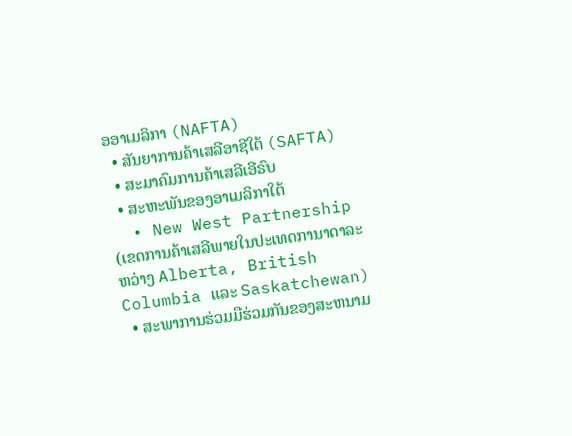ອອາເມລິກາ (NAFTA)
  • ສັນຍາການຄ້າເສລີອາຊີໃຕ້ (SAFTA)
  • ສະມາຄົມການຄ້າເສລີເອີຣົບ
  • ສະຫະພັນຂອງອາເມລິກາໃຕ້
  • New West Partnership (ເຂດການຄ້າເສລີພາຍໃນປະເທດການາດາລະຫວ່າງ Alberta, British Columbia ແລະ Saskatchewan)
  • ສະພາການຮ່ວມມືຮ່ວມກັນຂອງສະຫນາມ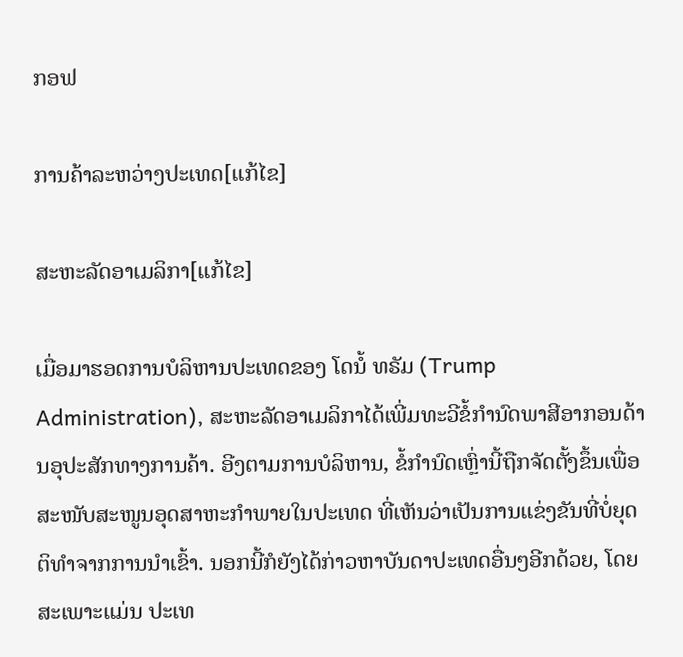ກອຟ

ການຄ້າລະຫວ່າງປະເທດ[ແກ້ໄຂ]

ສະຫະລັດອາເມລິກາ[ແກ້ໄຂ]

ເມື່ອມາຮອດການບໍລິຫານປະເທດຂອງ ໂດນໍ້ ທຣັມ (Trump Administration), ສະຫະລັດອາເມລິກາໄດ້ເພີ່ມທະວີຂໍ້ກຳນົດພາສີອາກອນດ້ານອຸປະສັກທາງການຄ້າ. ອີງຕາມການບໍລິຫານ, ຂໍ້ກຳນົດເຫຼົ່ານີ້ຖືກຈັດຕັ້ງຂຶ້ນເພື່ອສະໜັບສະໜູນອຸດສາຫະກໍາພາຍໃນປະເທດ ທີ່ເຫັນວ່າເປັນການແຂ່ງຂັນທີ່ບໍ່ຍຸດຕິທໍາຈາກການນໍາເຂົ້າ. ນອກນີ້ກໍຍັງໄດ້ກ່າວຫາບັນດາປະເທດອື່ນໆອີກດ້ວຍ, ໂດຍສະເພາະແມ່ນ ປະເທ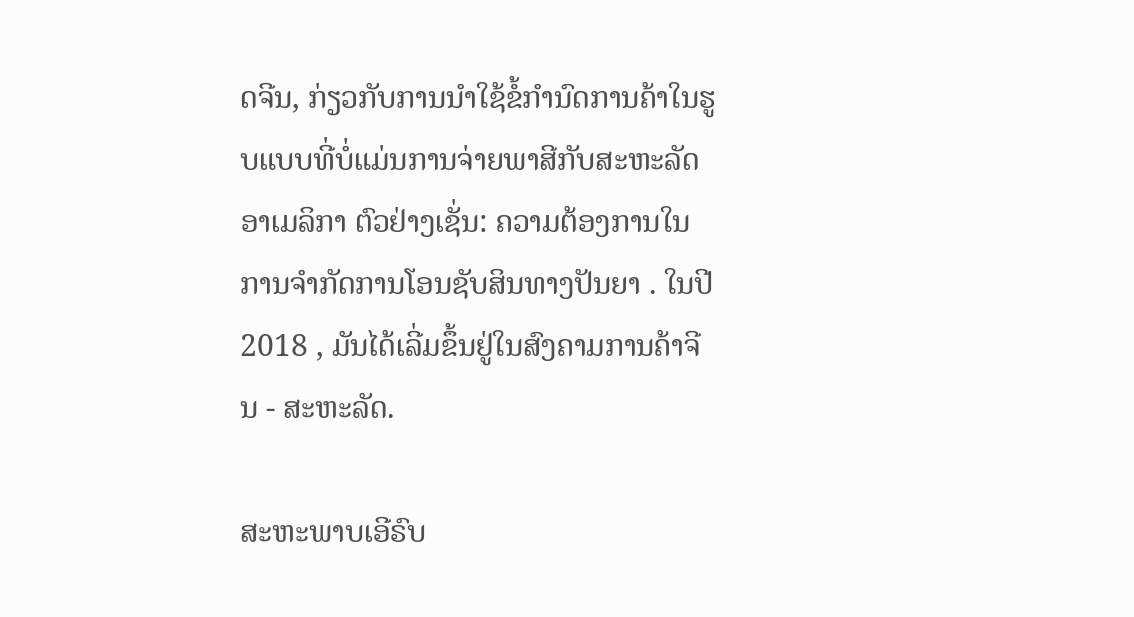ດຈີນ, ກ່ຽວກັບການນໍາໃຊ້ຂໍ້ກຳນົດການຄ້າໃນຮູບແບບທີ່ບໍ່ແມ່ນການຈ່າຍພາສີກັບສະຫະລັດອາເມລິກາ ຕົວຢ່າງເຊັ່ນ: ຄວາມຕ້ອງການໃນການຈຳກັດການໂອນຊັບສິນທາງປັນຍາ . ໃນປີ 2018 , ມັນໄດ້ເລີ່ມຂຶ້ນຢູ່ໃນສົງຄາມການຄ້າຈີນ - ສະຫະລັດ.

ສະຫະພາບເອີຣົບ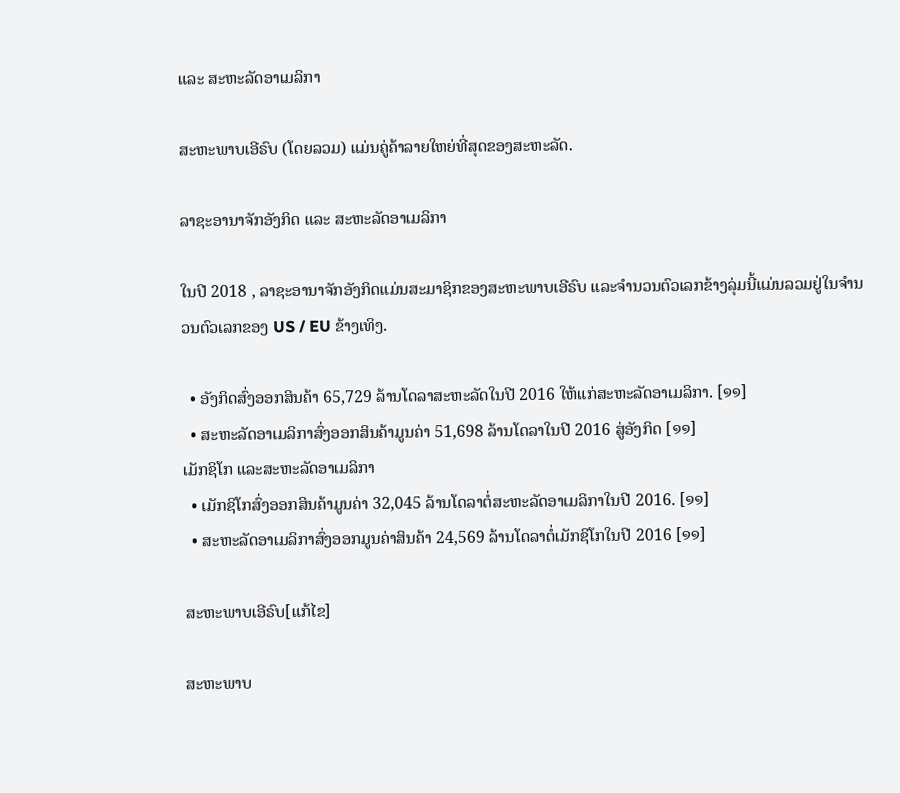ແລະ ສະຫະລັດອາເມລິກາ

ສະຫະພາບເອີຣົບ (ໂດຍລວມ) ແມ່ນຄູ່ຄ້າລາຍໃຫຍ່ທີ່ສຸດຂອງສະຫະລັດ.

ລາຊະອານາຈັກອັງກິດ ແລະ ສະຫະລັດອາເມລິກາ

ໃນປີ 2018 , ລາຊະອານາຈັກອັງກິດແມ່ນສະມາຊິກຂອງສະຫະພາບເອີຣົບ ແລະຈຳນວນຕົວເລກຂ້າງລຸ່ມນີ້ແມ່ນລວມຢູ່ໃນຈຳນວນຕົວເລກຂອງ US / EU ຂ້າງເທິງ.

  • ອັງກິດສົ່ງອອກສິນຄ້າ 65,729 ລ້ານໂດລາສະຫະລັດໃນປີ 2016 ໃຫ້ແກ່ສະຫະລັດອາເມລິກາ. [໑໑]
  • ສະຫະລັດອາເມລິກາສົ່ງອອກສິນຄ້າມູນຄ່າ 51,698 ລ້ານໂດລາໃນປີ 2016 ສູ່ອັງກິດ [໑໑]
ເມັກຊິໂກ ແລະສະຫະລັດອາເມລິກາ
  • ເມັກຊິໂກສົ່ງອອກສິນຄ້າມູນຄ່າ 32,045 ລ້ານໂດລາຕໍ່ສະຫະລັດອາເມລິກາໃນປີ 2016. [໑໑]
  • ສະຫະລັດອາເມລິກາສົ່ງອອກມູນຄ່າສິນຄ້າ 24,569 ລ້ານໂດລາຕໍ່ເມັກຊິໂກໃນປີ 2016 [໑໑]

ສະຫະພາບເອີຣົບ[ແກ້ໄຂ]

ສະຫະພາບ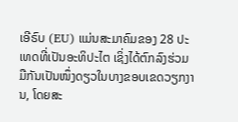ເອີຣົບ (EU) ແມ່ນສະມາຄົມຂອງ 28 ປະເທດທີ່ເປັນອະທິປະໄຕ ເຊິ່ງໄດ້ຕົກລົງຮ່ວມມືກັນເປັນໜຶ່ງດຽວໃນບາງຂອບເຂດວຽກງານ, ໂດຍສະ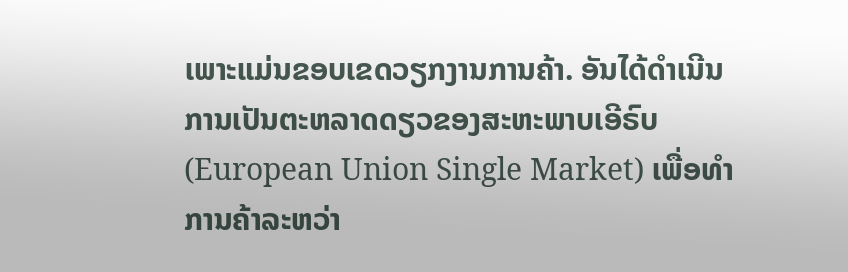ເພາະແມ່ນຂອບເຂດວຽກງານການຄ້າ. ອັນໄດ້ດໍາເນີນການເປັນຕະຫລາດດຽວຂອງສະຫະພາບເອີຣົບ (European Union Single Market) ເພື່ອທຳການຄ້າລະຫວ່າ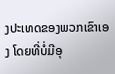ງປະເທດຂອງພວກເຂົາເອງ ໂດຍທີ່ບໍ່ມີອຸ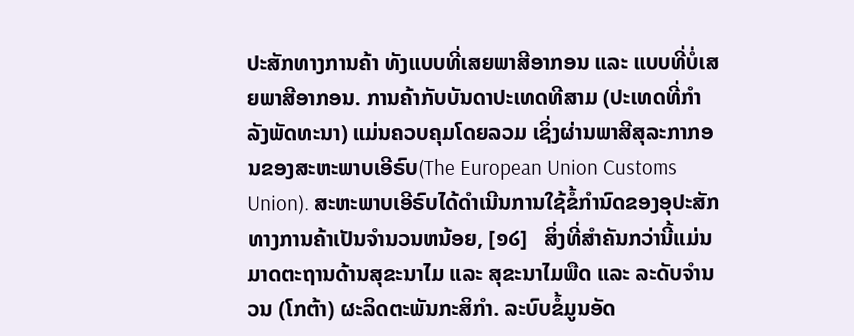ປະສັກທາງການຄ້າ ທັງແບບທີ່ເສຍພາສີອາກອນ ແລະ ແບບທີ່ບໍ່ເສຍພາສີອາກອນ. ການຄ້າກັບບັນດາປະເທດທີສາມ (ປະເທດທີ່ກຳລັງພັດທະນາ) ແມ່ນຄວບຄຸມໂດຍລວມ ເຊິ່ງຜ່ານພາສີສຸລະກາກອນຂອງສະຫະພາບເອີຣົບ(The European Union Customs Union). ສະຫະພາບເອີຣົບໄດ້ດໍາເນີນການໃຊ້ຂໍ້ກຳນົດຂອງອຸປະສັກທາງການຄ້າເປັນຈໍານວນຫນ້ອຍ, [໑໒]   ສິ່ງທີ່ສໍາຄັນກວ່ານີ້ແມ່ນ ມາດຕະຖານດ້ານສຸຂະນາໄມ ແລະ ສຸຂະນາໄມພືດ ແລະ ລະດັບຈຳນວນ (ໂກຕ້າ) ຜະລິດຕະພັນກະສິກໍາ. ລະບົບຂໍ້ມູນອັດ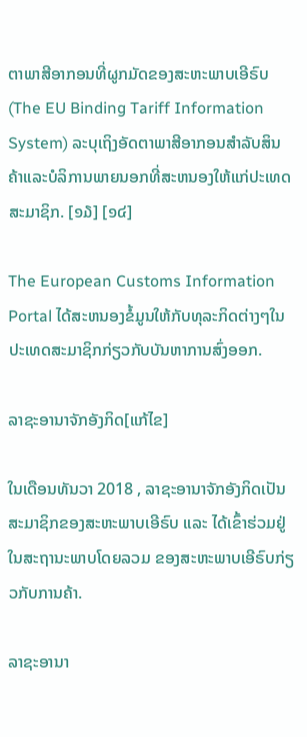ຕາພາສີອາກອນທີ່ຜູກມັດຂອງສະຫະພາບເອີຣົບ (The EU Binding Tariff Information System) ລະບຸເຖິງອັດຕາພາສີອາກອນສໍາລັບສິນຄ້າແລະບໍລິການພາຍນອກທີ່ສະຫນອງໃຫ້ແກ່ປະເທດສະມາຊິກ. [໑໓] [໑໔]

The European Customs Information Portal ໄດ້ສະຫນອງຂໍ້ມູນໃຫ້ກັບທຸລະກິດຕ່າງໆໃນປະເທດສະມາຊິກກ່ຽວກັບບັນຫາການສົ່ງອອກ.

ລາຊະອານາຈັກອັງກິດ[ແກ້ໄຂ]

ໃນເດືອນທັນວາ 2018 , ລາຊະອານາຈັກອັງກິດເປັນສະມາຊິກຂອງສະຫະພາບເອີຣົບ ແລະ ໄດ້ເຂົ້າຮ່ວມຢູ່ໃນສະຖານະພາບໂດຍລວມ ຂອງສະຫະພາບເອີຣົບກ່ຽວກັບການຄ້າ.

ລາຊະອານາ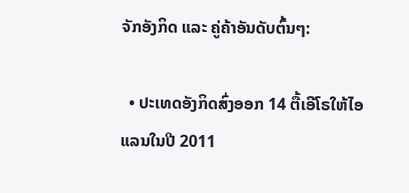ຈັກອັງກິດ ແລະ ຄູ່ຄ້າອັນດັບຕົ້ນໆ:

  • ປະເທດອັງກິດສົ່ງອອກ 14 ຕື້ເອີໂຣໃຫ້ໄອແລນໃນປີ 2011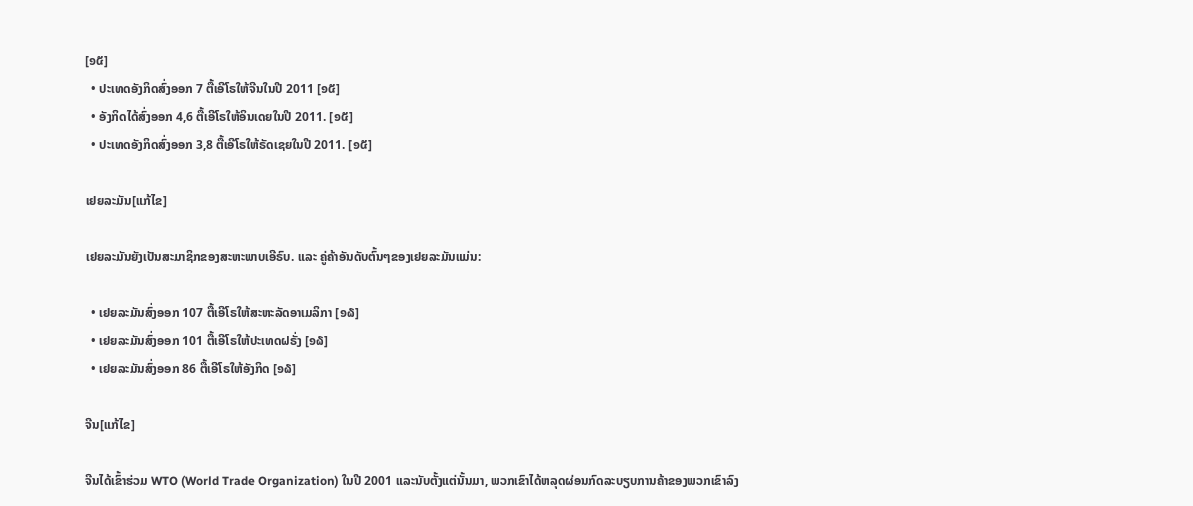[໑໕]
  • ປະເທດອັງກິດສົ່ງອອກ 7 ຕື້ເອີໂຣໃຫ້ຈີນໃນປີ 2011 [໑໕]
  • ອັງກິດໄດ້ສົ່ງອອກ 4,6 ຕື້ເອີໂຣໃຫ້ອິນເດຍໃນປີ 2011. [໑໕]
  • ປະເທດອັງກິດສົ່ງອອກ 3,8 ຕື້ເອີໂຣໃຫ້ຣັດເຊຍໃນປີ 2011. [໑໕]

ເຢຍລະມັນ[ແກ້ໄຂ]

ເຢຍລະມັນຍັງເປັນສະມາຊິກຂອງສະຫະພາບເອີຣົບ. ແລະ ຄູ່ຄ້າອັນດັບຕົ້ນໆຂອງເຢຍລະມັນແມ່ນ:

  • ເຢຍລະມັນສົ່ງອອກ 107 ຕື້ເອີໂຣໃຫ້ສະຫະລັດອາເມລິກາ [໑໖]
  • ເຢຍລະມັນສົ່ງອອກ 101 ຕື້ເອີໂຣໃຫ້ປະເທດຝຣັ່ງ [໑໖]
  • ເຢຍລະມັນສົ່ງອອກ 86 ຕື້ເອີໂຣໃຫ້ອັງກິດ [໑໖]

ຈີນ[ແກ້ໄຂ]

ຈີນໄດ້ເຂົ້າຮ່ວມ WTO (World Trade Organization) ໃນປີ 2001 ແລະນັບຕັ້ງແຕ່ນັ້ນມາ, ພວກເຂົາໄດ້ຫລຸດຜ່ອນກົດລະບຽບການຄ້າຂອງພວກເຂົາລົງ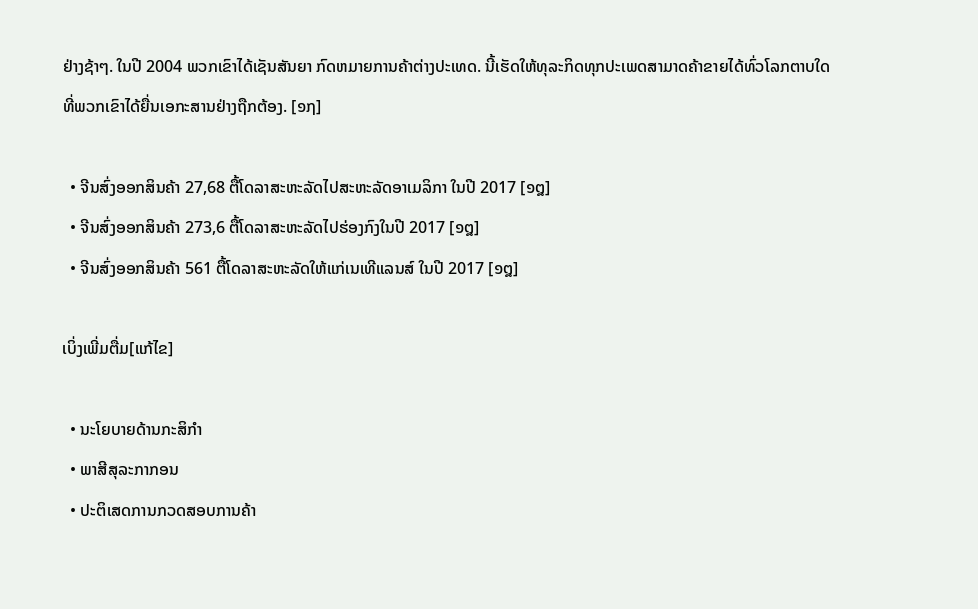ຢ່າງຊ້າໆ. ໃນປີ 2004 ພວກເຂົາໄດ້ເຊັນສັນຍາ ກົດຫມາຍການຄ້າຕ່າງປະເທດ. ນີ້ເຮັດໃຫ້ທຸລະກິດທຸກປະເພດສາມາດຄ້າຂາຍໄດ້ທົ່ວໂລກຕາບໃດທີ່ພວກເຂົາໄດ້ຍື່ນເອກະສານຢ່າງຖືກຕ້ອງ. [໑໗]

  • ຈີນສົ່ງອອກສິນຄ້າ 27,68 ຕື້ໂດລາສະຫະລັດໄປສະຫະລັດອາເມລິກາ ໃນປີ 2017 [໑໘]
  • ຈີນສົ່ງອອກສິນຄ້າ 273,6 ຕື້ໂດລາສະຫະລັດໄປຮ່ອງກົງໃນປີ 2017 [໑໘]
  • ຈີນສົ່ງອອກສິນຄ້າ 561 ຕື້ໂດລາສະຫະລັດໃຫ້ແກ່ເນເທີແລນສ໌ ໃນປີ 2017 [໑໘]

ເບິ່ງເພີ່ມຕື່ມ[ແກ້ໄຂ]

  • ນະໂຍບາຍດ້ານກະສິກໍາ
  • ພາສີສຸລະກາກອນ
  • ປະຕິເສດການກວດສອບການຄ້າ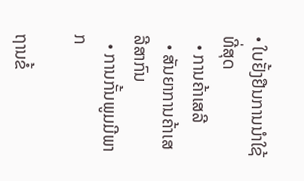• ໃບຢັ້ງຢືນການນໍາໃຊ້ທີ່ສຸດ
  • ການຄ້າເສລີ
  • ສັນຍາການຄ້າເສລີສາກົນ
  • ການກັ້ນພູມມີພາກ

ຖານຂໍ້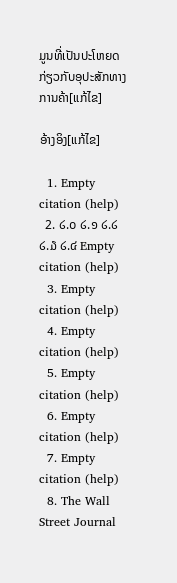ມູນທີ່ເປັນປະໂຫຍດກ່ຽວກັບອຸປະສັກທາງການຄ້າ[ແກ້ໄຂ]

ອ້າງອິງ[ແກ້ໄຂ]

  1. Empty citation (help)
  2. ໒.໐ ໒.໑ ໒.໒ ໒.໓ ໒.໔ Empty citation (help)
  3. Empty citation (help)
  4. Empty citation (help)
  5. Empty citation (help)
  6. Empty citation (help)
  7. Empty citation (help)
  8. The Wall Street Journal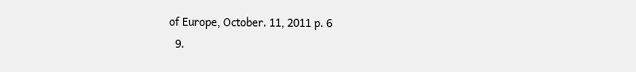of Europe, October. 11, 2011 p. 6
  9.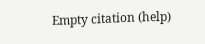Empty citation (help)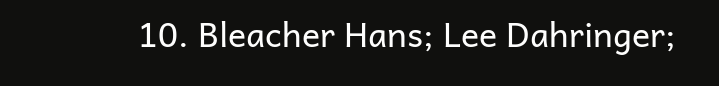10. Bleacher Hans; Lee Dahringer;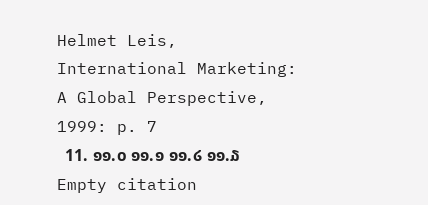Helmet Leis, International Marketing: A Global Perspective, 1999: p. 7
  11. ໑໑.໐ ໑໑.໑ ໑໑.໒ ໑໑.໓ Empty citation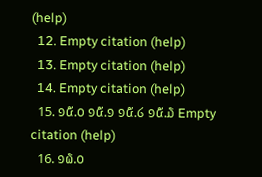(help)
  12. Empty citation (help)
  13. Empty citation (help)
  14. Empty citation (help)
  15. ໑໕.໐ ໑໕.໑ ໑໕.໒ ໑໕.໓ Empty citation (help)
  16. ໑໖.໐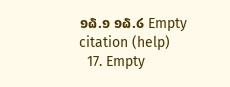໑໖.໑ ໑໖.໒ Empty citation (help)
  17. Empty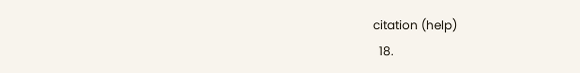citation (help)
  18.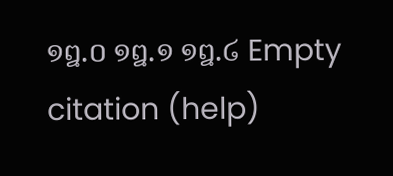໑໘.໐ ໑໘.໑ ໑໘.໒ Empty citation (help)